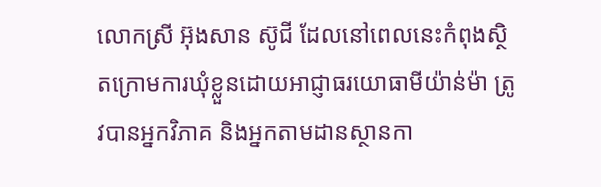លោកស្រី អ៊ុងសាន ស៊ូជី ដែលនៅពេលនេះកំពុងស្ថិតក្រោមការឃុំខ្លួនដោយអាជ្ញាធរយោធាមីយ៉ាន់ម៉ា ត្រូវបានអ្នកវិភាគ និងអ្នកតាមដានស្ថានកា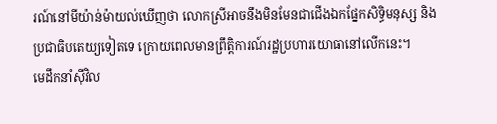រណ៍នៅមីយ៉ាន់ម៉ាយល់ឃើញថា លោកស្រីអាចនឹងមិនមែនជាជើងឯកផ្នែកសិទ្ធិមនុស្ស និងប្រជាធិបតេយ្យទៀតទេ ក្រោយពេលមានព្រឹត្តិការណ៍រដ្ឋប្រហារយោធានៅលើកនេះ។
មេដឹកនាំស៊ីវិល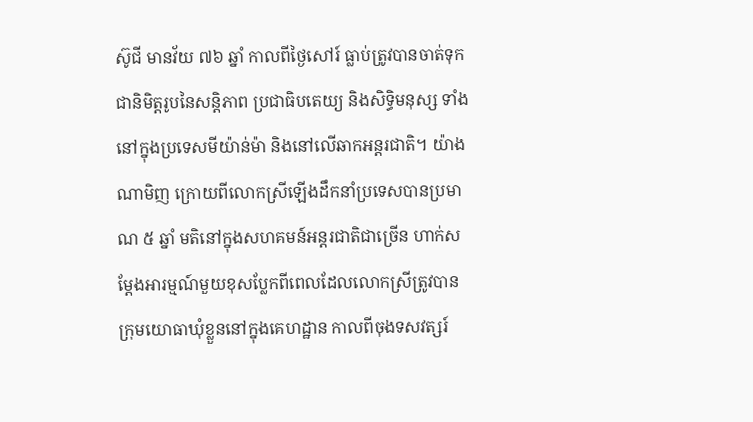ស៊ូជី មានវ័យ ៧៦ ឆ្នាំ កាលពីថ្ងៃសៅរ៍ ធ្លាប់ត្រូវបានចាត់ទុកជានិមិត្តរូបនៃសន្តិភាព ប្រជាធិបតេយ្យ និងសិទ្ធិមនុស្ស ទាំងនៅក្នុងប្រទេសមីយ៉ាន់ម៉ា និងនៅលើឆាកអន្តរជាតិ។ យ៉ាងណាមិញ ក្រោយពីលោកស្រីឡើងដឹកនាំប្រទេសបានប្រមាណ ៥ ឆ្នាំ មតិនៅក្នុងសហគមន៍អន្តរជាតិជាច្រើន ហាក់សម្ដែងអារម្មណ៍មួយខុសប្លែកពីពេលដែលលោកស្រីត្រូវបានក្រុមយោធាឃុំខ្លួននៅក្នុងគេហដ្ឋាន កាលពីចុងទសវត្សរ៍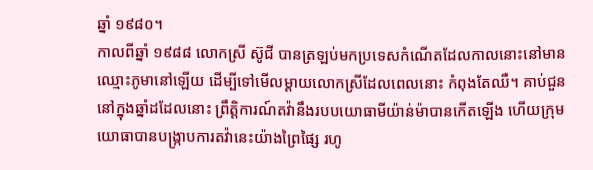ឆ្នាំ ១៩៨០។
កាលពីឆ្នាំ ១៩៨៨ លោកស្រី ស៊ូជី បានត្រឡប់មកប្រទេសកំណើតដែលកាលនោះនៅមានឈ្មោះភូមានៅឡើយ ដើម្បីទៅមើលម្ដាយលោកស្រីដែលពេលនោះ កំពុងតែឈឺ។ គាប់ជួននៅក្នុងឆ្នាំដដែលនោះ ព្រឹត្តិការណ៍តវ៉ានឹងរបបយោធាមីយ៉ាន់ម៉ាបានកើតឡើង ហើយក្រុមយោធាបានបង្ក្រាបការតវ៉ានេះយ៉ាងព្រៃផ្សៃ រហូ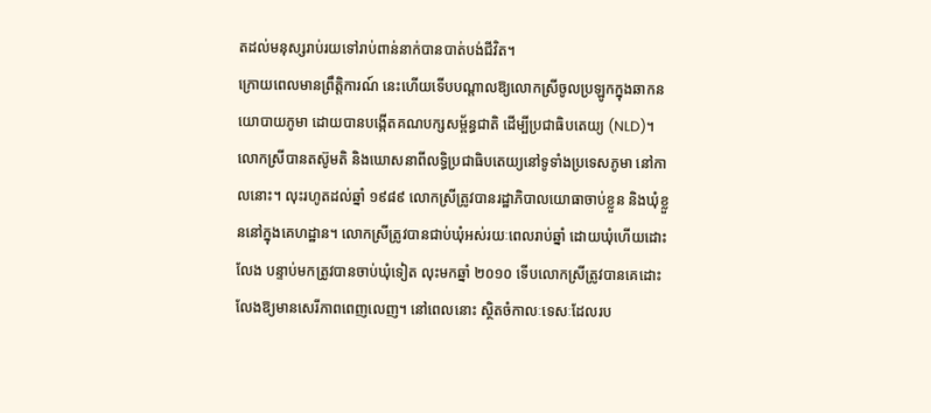តដល់មនុស្សរាប់រយទៅរាប់ពាន់នាក់បានបាត់បង់ជីវិត។
ក្រោយពេលមានព្រឹត្តិការណ៍ នេះហើយទើបបណ្ដាលឱ្យលោកស្រីចូលប្រឡូកក្នុងឆាកនយោបាយភូមា ដោយបានបង្កើតគណបក្សសម្ព័ន្ធជាតិ ដើម្បីប្រជាធិបតេយ្យ (NLD)។
លោកស្រីបានតស៊ូមតិ និងឃោសនាពីលទ្ធិប្រជាធិបតេយ្យនៅទូទាំងប្រទេសភូមា នៅកាលនោះ។ លុះរហូតដល់ឆ្នាំ ១៩៨៩ លោកស្រីត្រូវបានរដ្ឋាភិបាលយោធាចាប់ខ្លួន និងឃុំខ្លួននៅក្នុងគេហដ្ឋាន។ លោកស្រីត្រូវបានជាប់ឃុំអស់រយៈពេលរាប់ឆ្នាំ ដោយឃុំហើយដោះលែង បន្ទាប់មកត្រូវបានចាប់ឃុំទៀត លុះមកឆ្នាំ ២០១០ ទើបលោកស្រីត្រូវបានគេដោះលែងឱ្យមានសេរីភាពពេញលេញ។ នៅពេលនោះ ស្ថិតចំកាលៈទេសៈដែលរប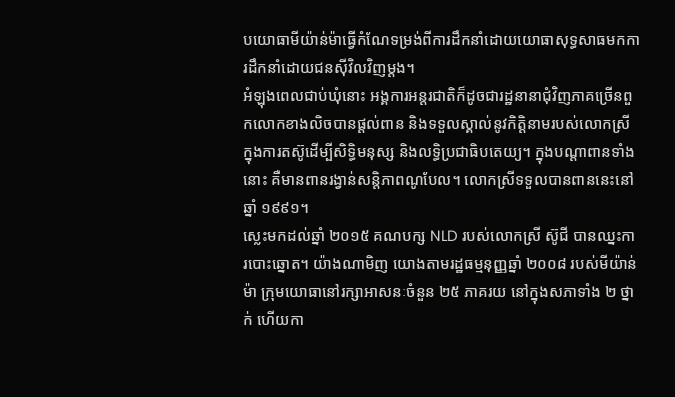បយោធាមីយ៉ាន់ម៉ាធ្វើកំណែទម្រង់ពីការដឹកនាំដោយយោធាសុទ្ធសាធមកការដឹកនាំដោយជនស៊ីវិលវិញម្ដង។
អំឡុងពេលជាប់ឃុំនោះ អង្គការអន្តរជាតិក៏ដូចជារដ្ឋនានាជុំវិញភាគច្រើនពួកលោកខាងលិចបានផ្ដល់ពាន និងទទួលស្គាល់នូវកិត្តិនាមរបស់លោកស្រី ក្នុងការតស៊ូដើម្បីសិទ្ធិមនុស្ស និងលទ្ធិប្រជាធិបតេយ្យ។ ក្នុងបណ្តាពានទាំងនោះ គឺមានពានរង្វាន់សន្តិភាពណូបែល។ លោកស្រីទទួលបានពាននេះនៅឆ្នាំ ១៩៩១។
ស្លេះមកដល់ឆ្នាំ ២០១៥ គណបក្ស NLD របស់លោកស្រី ស៊ូជី បានឈ្នះការបោះឆ្នោត។ យ៉ាងណាមិញ យោងតាមរដ្ឋធម្មនុញ្ញឆ្នាំ ២០០៨ របស់មីយ៉ាន់ម៉ា ក្រុមយោធានៅរក្សាអាសនៈចំនួន ២៥ ភាគរយ នៅក្នុងសភាទាំង ២ ថ្នាក់ ហើយកា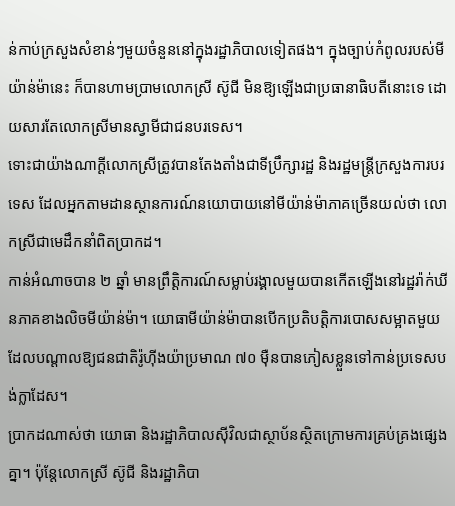ន់កាប់ក្រសួងសំខាន់ៗមួយចំនួននៅក្នុងរដ្ឋាភិបាលទៀតផង។ ក្នុងច្បាប់កំពូលរបស់មីយ៉ាន់ម៉ានេះ ក៏បានហាមប្រាមលោកស្រី ស៊ូជី មិនឱ្យឡើងជាប្រធានាធិបតីនោះទេ ដោយសារតែលោកស្រីមានស្វាមីជាជនបរទេស។
ទោះជាយ៉ាងណាក្ដីលោកស្រីត្រូវបានតែងតាំងជាទីប្រឹក្សារដ្ឋ និងរដ្ឋមន្ត្រីក្រសួងការបរទេស ដែលអ្នកតាមដានស្ថានការណ៍នយោបាយនៅមីយ៉ាន់ម៉ាភាគច្រើនយល់ថា លោកស្រីជាមេដឹកនាំពិតប្រាកដ។
កាន់អំណាចបាន ២ ឆ្នាំ មានព្រឹត្តិការណ៍សម្លាប់រង្គាលមួយបានកើតឡើងនៅរដ្ឋរ៉ាក់ឃីនភាគខាងលិចមីយ៉ាន់ម៉ា។ យោធាមីយ៉ាន់ម៉ាបានបើកប្រតិបត្តិការបោសសម្អាតមួយ ដែលបណ្ដាលឱ្យជនជាតិរ៉ូហ៊ីងយ៉ាប្រមាណ ៧០ ម៉ឺនបានភៀសខ្លួនទៅកាន់ប្រទេសបង់ក្លាដែស។
ប្រាកដណាស់ថា យោធា និងរដ្ឋាភិបាលស៊ីវិលជាស្ថាប័នស្ថិតក្រោមការគ្រប់គ្រងផ្សេងគ្នា។ ប៉ុន្តែលោកស្រី ស៊ូជី និងរដ្ឋាភិបា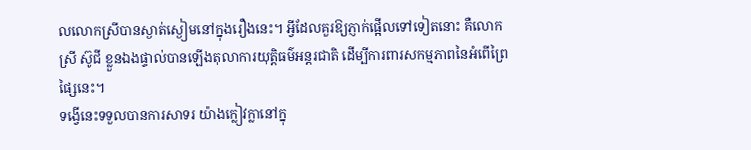លលោកស្រីបានស្ងាត់ស្ងៀមនៅក្នុងរឿងនេះ។ អ្វីដែលគួរឱ្យភ្ញាក់ផ្អើលទៅទៀតនោះ គឺលោកស្រី ស៊ូជី ខ្លួនឯងផ្ទាល់បានឡើងតុលាការយុត្តិធម៌អន្តរជាតិ ដើម្បីការពារសកម្មភាពនៃអំពើព្រៃផ្សៃនេះ។
ទង្វើនេះទទួលបានការសាទរ យ៉ាងក្លៀវក្លានៅក្នុ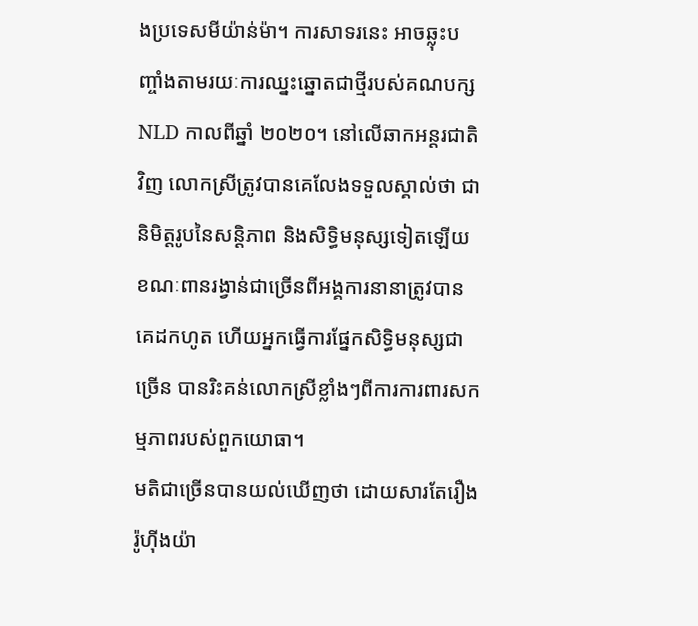ងប្រទេសមីយ៉ាន់ម៉ា។ ការសាទរនេះ អាចឆ្លុះបញ្ចាំងតាមរយៈការឈ្នះឆ្នោតជាថ្មីរបស់គណបក្ស NLD កាលពីឆ្នាំ ២០២០។ នៅលើឆាកអន្តរជាតិវិញ លោកស្រីត្រូវបានគេលែងទទួលស្គាល់ថា ជានិមិត្តរូបនៃសន្តិភាព និងសិទ្ធិមនុស្សទៀតឡើយ ខណៈពានរង្វាន់ជាច្រើនពីអង្គការនានាត្រូវបានគេដកហូត ហើយអ្នកធ្វើការផ្នែកសិទ្ធិមនុស្សជាច្រើន បានរិះគន់លោកស្រីខ្លាំងៗពីការការពារសកម្មភាពរបស់ពួកយោធា។
មតិជាច្រើនបានយល់ឃើញថា ដោយសារតែរឿងរ៉ូហ៊ីងយ៉ា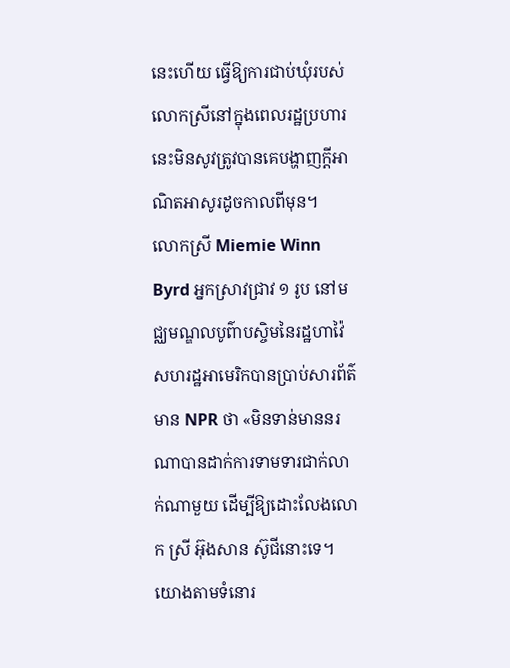នេះហើយ ធ្វើឱ្យការជាប់ឃុំរបស់លោកស្រីនៅក្នុងពេលរដ្ឋប្រហារនេះមិនសូវត្រូវបានគេបង្ហាញក្ដីអាណិតអាសូរដូចកាលពីមុន។
លោកស្រី Miemie Winn Byrd អ្នកស្រាវជ្រាវ ១ រូប នៅមជ្ឈមណ្ឌលបូព៌ាបស្ចិមនៃរដ្ឋហាវ៉ៃ សហរដ្ឋអាមេរិកបានប្រាប់សារព័ត៌មាន NPR ថា «មិនទាន់មាននរណាបានដាក់ការទាមទារជាក់លាក់ណាមួយ ដើម្បីឱ្យដោះលែងលោក ស្រី អ៊ុងសាន ស៊ូជីនោះទេ។ យោងតាមទំនោរ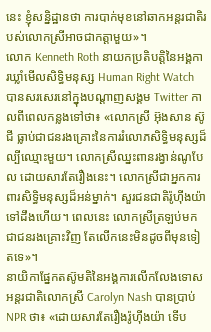នេះ ខ្ញុំសន្និដ្ឋានថា ការបាក់មុខនៅឆាកអន្តរជាតិរបស់លោកស្រីអាចជាកត្តាមួយ»។
លោក Kenneth Roth នាយកប្រតិបត្តិនៃអង្គការឃ្លាំមើលសិទ្ធិមនុស្ស Human Right Watch បានសរសេរនៅក្នុងបណ្ដាញសង្គម Twitter កាលពីពេលកន្លងទៅថា៖ «លោកស្រី អ៊ុងសាន ស៊ូជី ធ្លាប់ជាជនរងគ្រោះនៃការរំលោភសិទ្ធិមនុស្សដ៏ល្បីឈ្មោះមួយ។ លោកស្រីឈ្នះពានរង្វាន់ណូបែល ដោយសារតែរឿងនេះ។ លោកស្រីជាអ្នកការពារសិទ្ធិមនុស្សដ៏អន់ម្នាក់។ សួរជនជាតិរ៉ូហ៊ីងយ៉ាទៅដឹងហើយ។ ពេលនេះ លោកស្រីត្រឡប់មកជាជនរងគ្រោះវិញ តែលើកនេះមិនដូចពីមុនទៀតទេ»។
នាយិកាផ្នែកតស៊ូមតិនៃអង្គការលើកលែងទោសអន្តរជាតិលោកស្រី Carolyn Nash បានប្រាប់ NPR ថា៖ «ដោយសារតែរឿងរ៉ូហ៊ីងយ៉ា ទើប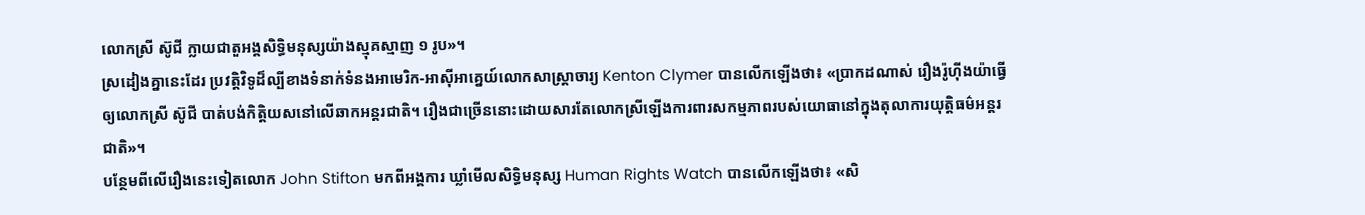លោកស្រី ស៊ូជី ក្លាយជាតួអង្គសិទ្ធិមនុស្សយ៉ាងស្មុគស្មាញ ១ រូប»។
ស្រដៀងគ្នានេះដែរ ប្រវត្តិវិទូដ៏ល្បីខាងទំនាក់ទំនងអាមេរិក-អាស៊ីអាគ្នេយ៍លោកសាស្ត្រាចារ្យ Kenton Clymer បានលើកឡើងថា៖ «ប្រាកដណាស់ រឿងរ៉ូហ៊ីងយ៉ាធ្វើឲ្យលោកស្រី ស៊ូជី បាត់បង់កិត្តិយសនៅលើឆាកអន្តរជាតិ។ រឿងជាច្រើននោះដោយសារតែលោកស្រីឡើងការពារសកម្មភាពរបស់យោធានៅក្នុងតុលាការយុត្តិធម៌អន្តរជាតិ»។
បន្ថែមពីលើរឿងនេះទៀតលោក John Stifton មកពីអង្គការ ឃ្លាំមើលសិទ្ធិមនុស្ស Human Rights Watch បានលើកឡើងថា៖ «សិ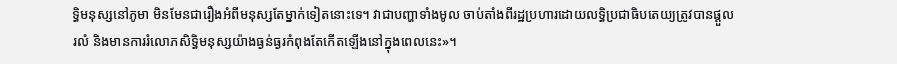ទ្ធិមនុស្សនៅភូមា មិនមែនជារឿងអំពីមនុស្សតែម្នាក់ទៀតនោះទេ។ វាជាបញ្ហាទាំងមូល ចាប់តាំងពីរដ្ឋប្រហារដោយលទ្ធិប្រជាធិបតេយ្យត្រូវបានផ្ដួលរលំ និងមានការរំលោភសិទ្ធិមនុស្សយ៉ាងធ្ងន់ធ្ងរកំពុងតែកើតឡើងនៅក្នុងពេលនេះ»។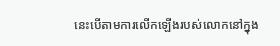នេះបើតាមការលើកឡើងរបស់លោកនៅក្នុង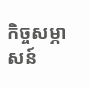កិច្ចសម្ភាសន៍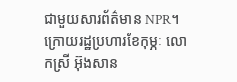ជាមួយសារព័ត៌មាន NPR។
ក្រោយរដ្ឋប្រហារខែកុម្ភៈ លោកស្រី អ៊ុងសាន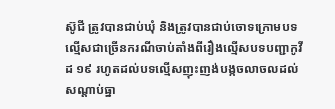ស៊ូជី ត្រូវបានជាប់ឃុំ និងត្រូវបានជាប់ចោទក្រោមបទល្មើសជាច្រើនករណីចាប់តាំងពីរឿងល្មើសបទបញ្ជាកូវីដ ១៩ រហូតដល់បទល្មើសញុះញង់បង្កចលាចលដល់សណ្ដាប់ធ្នា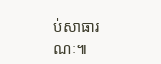ប់សាធារណៈ៕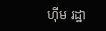ហ៊ីម រដ្ឋា